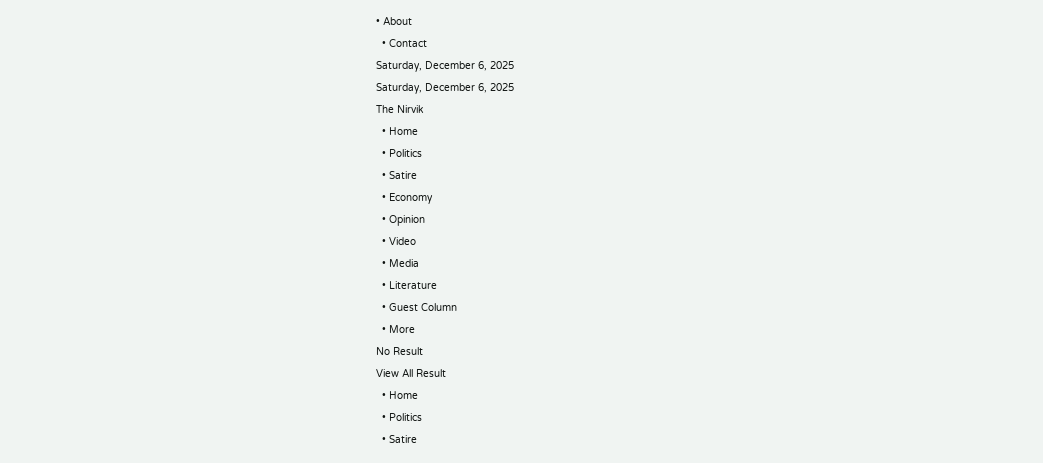• About
  • Contact
Saturday, December 6, 2025
Saturday, December 6, 2025
The Nirvik
  • Home
  • Politics
  • Satire
  • Economy
  • Opinion
  • Video
  • Media
  • Literature
  • Guest Column
  • More
No Result
View All Result
  • Home
  • Politics
  • Satire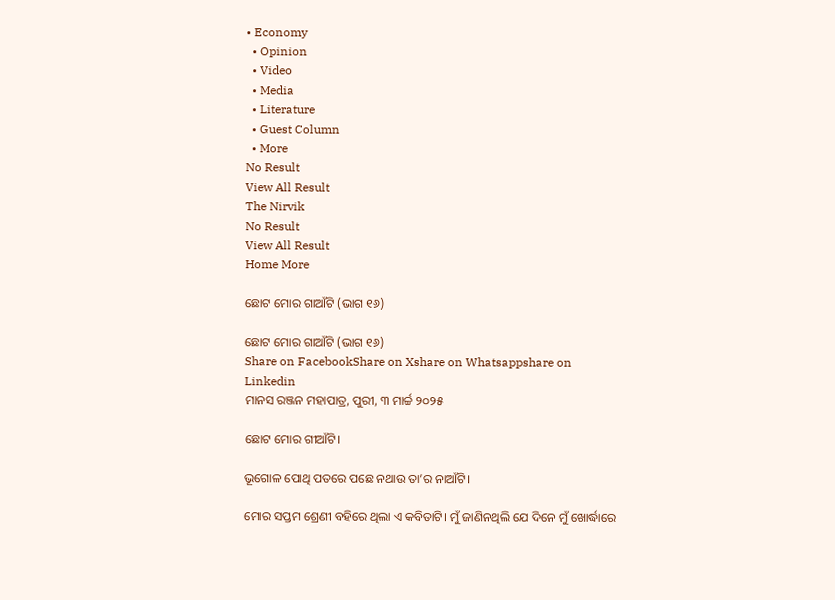• Economy
  • Opinion
  • Video
  • Media
  • Literature
  • Guest Column
  • More
No Result
View All Result
The Nirvik
No Result
View All Result
Home More

ଛୋଟ ମୋର ଗାଆଁଟି (ଭାଗ ୧୬)

ଛୋଟ ମୋର ଗାଆଁଟି (ଭାଗ ୧୬)
Share on FacebookShare on Xshare on Whatsappshare on Linkedin
ମାନସ ରଞ୍ଜନ ମହାପାତ୍ର, ପୁରୀ, ୩ ମାର୍ଚ୍ଚ ୨୦୨୫

ଛୋଟ ମୋର ଗୀଆଁଟି।

ଭୂଗୋଳ ପୋଥି ପତରେ ପଛେ ନଥାଉ ତା’ର ନାଆଁଟି।

ମୋର ସପ୍ତମ ଶ୍ରେଣୀ ବହିରେ ଥିଲା ଏ କବିତାଟି। ମୁଁ ଜାଣିନଥିଲି ଯେ ଦିନେ ମୁଁ ଖୋର୍ଦ୍ଧାରେ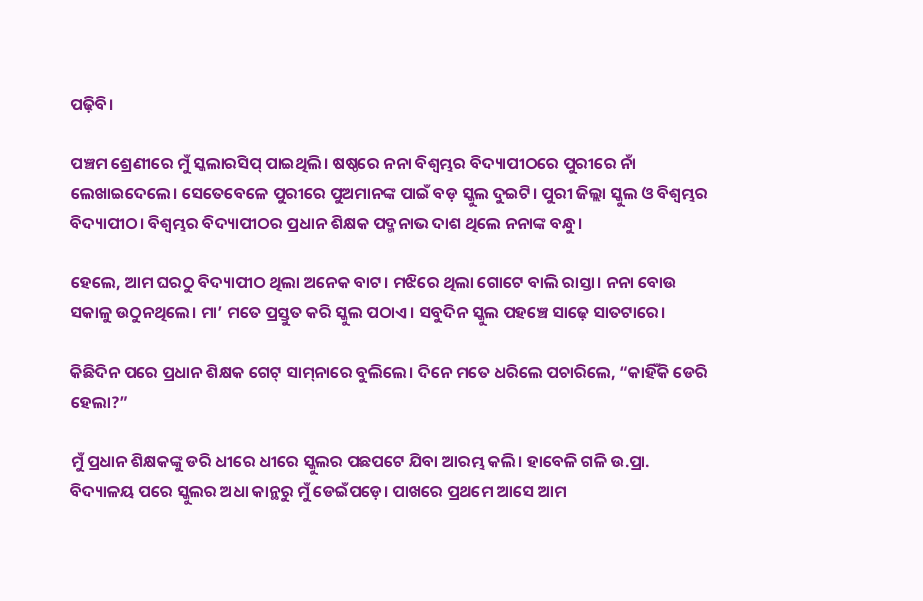ପଢ଼ିବି।

ପଞ୍ଚମ ଶ୍ରେଣୀରେ ମୁଁ ସ୍କଲାରସିପ୍‌ ପାଇଥିଲି। ଷଷ୍ଠରେ ନନା ବିଶ୍ଵମ୍ଭର ବିଦ୍ୟାପୀଠରେ ପୁରୀରେ ନାଁ ଲେଖାଇଦେଲେ। ସେତେବେଳେ ପୁରୀରେ ପୁଅମାନଙ୍କ ପାଇଁ ବଡ଼ ସ୍କୁଲ ଦୁଇଟି। ପୁରୀ ଜିଲ୍ଲା ସ୍କୁଲ ଓ ବିଶ୍ଵମ୍ଭର ବିଦ୍ୟାପୀଠ। ବିଶ୍ଵମ୍ଭର ବିଦ୍ୟାପୀଠର ପ୍ରଧାନ ଶିକ୍ଷକ ପଦ୍ମନାଭ ଦାଶ ଥିଲେ ନନାଙ୍କ ବନ୍ଧୁ।

ହେଲେ, ଆମ ଘରଠୁ ବିଦ୍ୟାପୀଠ ଥିଲା ଅନେକ ବାଟ। ମଝିରେ ଥିଲା ଗୋଟେ ବାଲି ରାସ୍ତା। ନନା ବୋଉ ସକାଳୁ ଉଠୁନଥିଲେ। ମା’ ମତେ ପ୍ରସ୍ତୁତ କରି ସ୍କୁଲ ପଠାଏ। ସବୁଦିନ ସ୍କୁଲ ପହଞ୍ଚେ ସାଢ଼େ ସାତଟାରେ।

କିଛିଦିନ ପରେ ପ୍ରଧାନ ଶିକ୍ଷକ ଗେଟ୍‌ ସାମ୍‌ନାରେ ବୁଲିଲେ। ଦିନେ ମତେ ଧରିଲେ ପଚାରିଲେ, “କାହିଁକି ଡେରି ହେଲା?”

ମୁଁ ପ୍ରଧାନ ଶିକ୍ଷକଙ୍କୁ ଡରି ଧୀରେ ଧୀରେ ସ୍କୁଲର ପଛପଟେ ଯିବା ଆରମ୍ଭ କଲି। ହାବେଳି ଗଳି ଉ.ପ୍ରା. ବିଦ୍ୟାଳୟ ପରେ ସ୍କୁଲର ଅଧା କାନ୍ଥରୁ ମୁଁ ଡେଇଁପଡ଼େ। ପାଖରେ ପ୍ରଥମେ ଆସେ ଆମ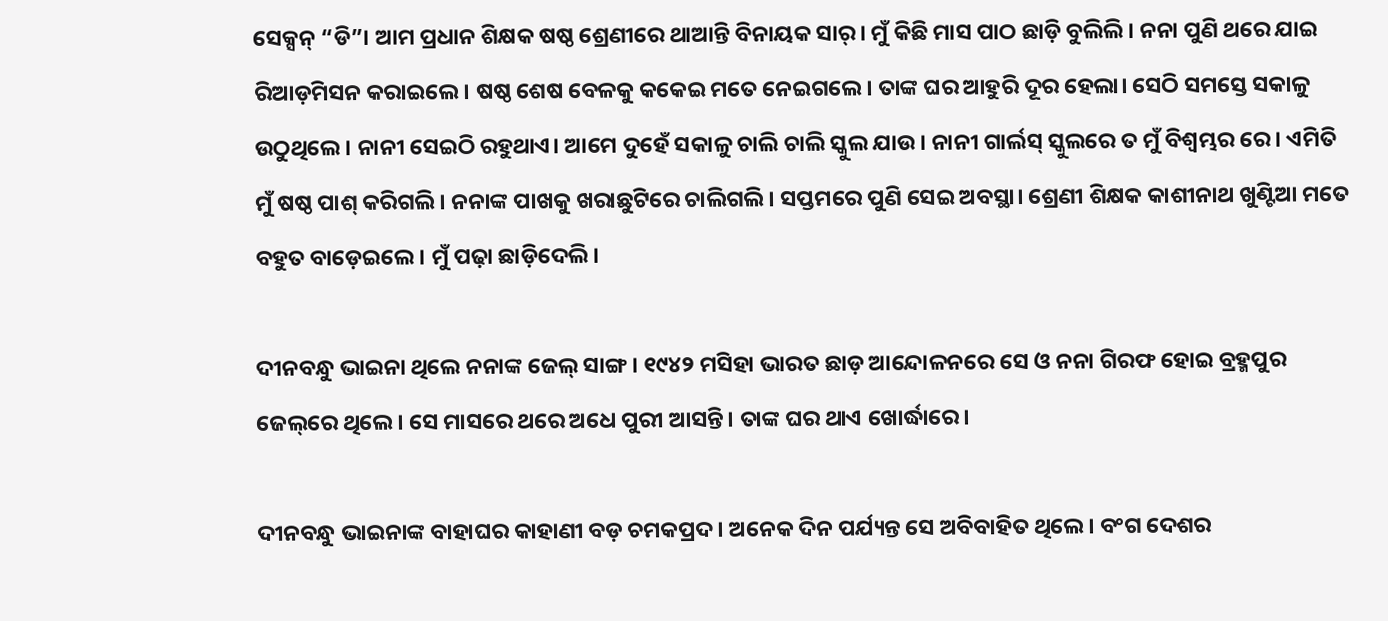ସେକ୍ସନ୍‌ “ଡି”। ଆମ ପ୍ରଧାନ ଶିକ୍ଷକ ଷଷ୍ଠ ଶ୍ରେଣୀରେ ଥାଆନ୍ତି ବିନାୟକ ସାର୍‌। ମୁଁ କିଛି ମାସ ପାଠ ଛାଡ଼ି ବୁଲିଲି। ନନା ପୁଣି ଥରେ ଯାଇ ରିଆଡ଼ମିସନ କରାଇଲେ। ଷଷ୍ଠ ଶେଷ ବେଳକୁ କକେଇ ମତେ ନେଇଗଲେ। ତାଙ୍କ ଘର ଆହୁରି ଦୂର ହେଲା। ସେଠି ସମସ୍ତେ ସକାଳୁ ଉଠୁଥିଲେ। ନାନୀ ସେଇଠି ରହୁଥାଏ। ଆମେ ଦୁହେଁ ସକାଳୁ ଚାଲି ଚାଲି ସ୍କୁଲ ଯାଉ। ନାନୀ ଗାର୍ଲସ୍‌ ସ୍କୁଲରେ ତ ମୁଁ ବିଶ୍ଵମ୍ଭର ରେ। ଏମିତି ମୁଁ ଷଷ୍ଠ ପାଶ୍‌ କରିଗଲି। ନନାଙ୍କ ପାଖକୁ ଖରାଛୁଟିରେ ଚାଲିଗଲି। ସପ୍ତମରେ ପୁଣି ସେଇ ଅବସ୍ଥା। ଶ୍ରେଣୀ ଶିକ୍ଷକ କାଶୀନାଥ ଖୁଣ୍ଟିଆ ମତେ ବହୁତ ବାଡ଼େଇଲେ। ମୁଁ ପଢ଼ା ଛାଡ଼ିଦେଲି।

ଦୀନବନ୍ଧୁ ଭାଇନା ଥିଲେ ନନାଙ୍କ ଜେଲ୍‌ ସାଙ୍ଗ। ୧୯୪୨ ମସିହା ଭାରତ ଛାଡ଼ ଆନ୍ଦୋଳନରେ ସେ ଓ ନନା ଗିରଫ ହୋଇ ବ୍ରହ୍ମପୁର ଜେଲ୍‌ରେ ଥିଲେ। ସେ ମାସରେ ଥରେ ଅଧେ ପୁରୀ ଆସନ୍ତି। ତାଙ୍କ ଘର ଥାଏ ଖୋର୍ଦ୍ଧାରେ।

ଦୀନବନ୍ଧୁ ଭାଇନାଙ୍କ ବାହାଘର କାହାଣୀ ବଡ଼ ଚମକପ୍ରଦ। ଅନେକ ଦିନ ପର୍ଯ୍ୟନ୍ତ ସେ ଅବିବାହିତ ଥିଲେ। ବଂଗ ଦେଶର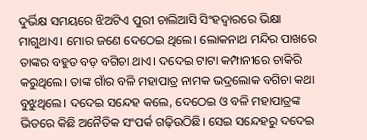ଦୁର୍ଭିକ୍ଷ ସମୟରେ ଝିଅଟିଏ ପୁରୀ ଚାଲିଆସି ସିଂହଦ୍ୱାରରେ ଭିକ୍ଷା ମାଗୁଥାଏ। ମୋର ଜଣେ ଦେଠେଇ ଥିଲେ। ଲୋକନାଥ ମନ୍ଦିର ପାଖରେ ତାଙ୍କର ବହୁତ ବଡ଼ ବଗିଚା ଥାଏ। ଦଦେଇ ଟାଟା କମ୍ପାନୀରେ ଚାକିରି କରୁଥିଲେ। ତାଙ୍କ ଗାଁର ବଳି ମହାପାତ୍ର ନାମକ ଭଦ୍ରଲୋକ ବଗିଚା କଥା ବୁଝୁଥିଲେ। ଦଦେଇ ସନ୍ଦେହ କଲେ, ଦେଠେଇ ଓ ବଳି ମହାପାତ୍ରଙ୍କ ଭିତରେ କିଛି ଅନୈତିକ ସଂପର୍କ ଗଢ଼ିଉଠିଛି। ସେଇ ସନ୍ଦେହରୁ ଦଦେଇ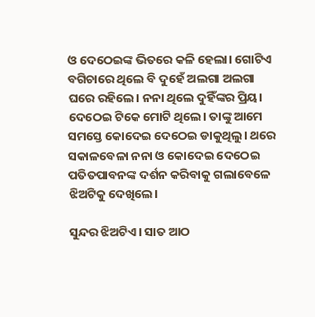ଓ ଦେଠେଇଙ୍କ ଭିତରେ କଳି ହେଲା। ଗୋଟିଏ ବଗିଚାରେ ଥିଲେ ବି ଦୁହେଁ ଅଲଗା ଅଲଗା ଘରେ ରହିଲେ। ନନା ଥିଲେ ଦୁହିଁଙ୍କର ପ୍ରିୟ। ଦେଠେଇ ଟିକେ ମୋଟି ଥିଲେ। ତାଙ୍କୁ ଆମେ ସମସ୍ତେ କୋଦେଇ ଦେଠେଇ ଡାକୁଥିଲୁ। ଥରେ ସକାଳବେଳା ନନା ଓ କୋଦେଇ ଦେଠେଇ ପତିତପାବନଙ୍କ ଦର୍ଶନ କରିବାକୁ ଗଲାବେଳେ ଝିଅଟିକୁ ଦେଖିଲେ।

ସୁନ୍ଦର ଝିଅଟିଏ। ସାତ ଆଠ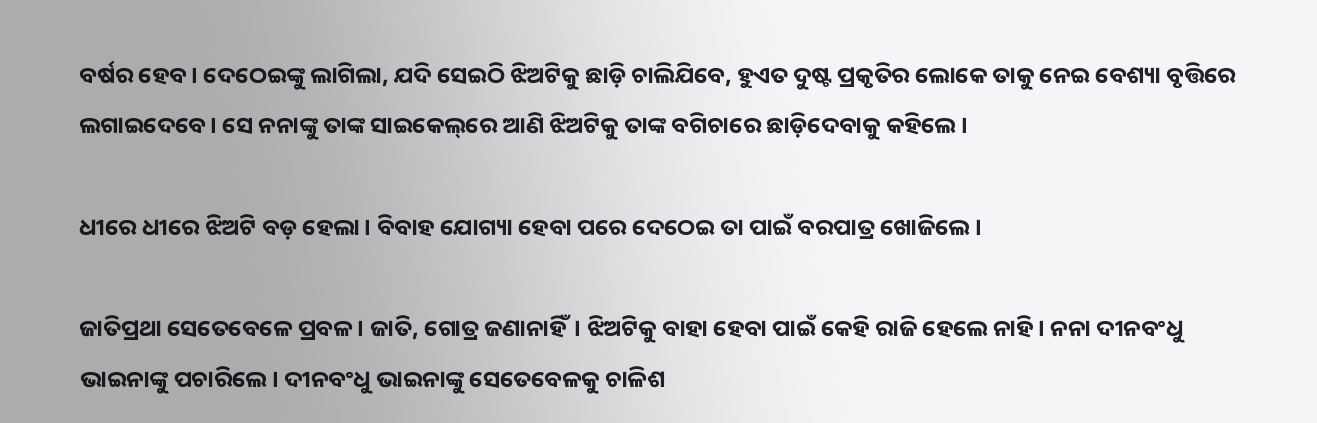ବର୍ଷର ହେବ। ଦେଠେଇଙ୍କୁ ଲାଗିଲା, ଯଦି ସେଇଠି ଝିଅଟିକୁ ଛାଡ଼ି ଚାଲିଯିବେ, ହୁଏତ ଦୁଷ୍ଟ ପ୍ରକୃତିର ଲୋକେ ତାକୁ ନେଇ ବେଶ୍ୟା ବୃତ୍ତିରେ ଲଗାଇଦେବେ। ସେ ନନାଙ୍କୁ ତାଙ୍କ ସାଇକେଲ୍‌ରେ ଆଣି ଝିଅଟିକୁ ତାଙ୍କ ବଗିଚାରେ ଛାଡ଼ିଦେବାକୁ କହିଲେ।

ଧୀରେ ଧୀରେ ଝିଅଟି ବଡ଼ ହେଲା। ବିବାହ ଯୋଗ୍ୟା ହେବା ପରେ ଦେଠେଇ ତା ପାଇଁ ବରପାତ୍ର ଖୋଜିଲେ।

ଜାତିପ୍ରଥା ସେତେବେଳେ ପ୍ରବଳ। ଜାତି, ଗୋତ୍ର ଜଣାନାହିଁ। ଝିଅଟିକୁ ବାହା ହେବା ପାଇଁ କେହି ରାଜି ହେଲେ ନାହି। ନନା ଦୀନବଂଧୁ ଭାଇନାଙ୍କୁ ପଚାରିଲେ। ଦୀନବଂଧୁ ଭାଇନାଙ୍କୁ ସେତେବେଳକୁ ଚାଳିଶ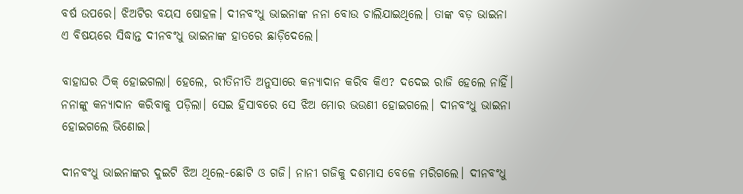ବର୍ଷ ଉପରେ। ଝିଅଟିର ବୟସ ଷୋହଳ। ଦୀନବଂଧୁ ଭାଇନାଙ୍କ ନନା ବୋଉ ଚାଲିଯାଇଥିଲେ। ତାଙ୍କ ବଡ଼ ଭାଇନା ଏ ବିଷୟରେ ସିଦ୍ଧାନ୍ତ ଦୀନବଂଧୁ ଭାଇନାଙ୍କ ହାତରେ ଛାଡ଼ିଦେଲେ।

ବାହାଘର ଠିକ୍‌ ହୋଇଗଲା। ହେଲେ, ରୀତିନୀତି ଅନୁସାରେ କନ୍ୟାଦାନ କରିବ କିଏ? ଦଦେଇ ରାଜି ହେଲେ ନାହିଁ। ନନାଙ୍କୁ କନ୍ୟାଦାନ କରିବାକୁ ପଡ଼ିଲା। ସେଇ ହିସାବରେ ସେ ଝିଅ ମୋର ଭଉଣୀ ହୋଇଗଲେ। ଦୀନବଂଧୁ ଭାଇନା ହୋଇଗଲେ ଭିଣୋଇ।

ଦୀନବଂଧୁ ଭାଇନାଙ୍କର ଦୁଇଟି ଝିଅ ଥିଲେ-ଛୋଟି ଓ ଗଜି। ନାନୀ ଗଜିକୁ ଦଶମାସ ବେଳେ ମରିଗଲେ। ଦୀନବଂଧୁ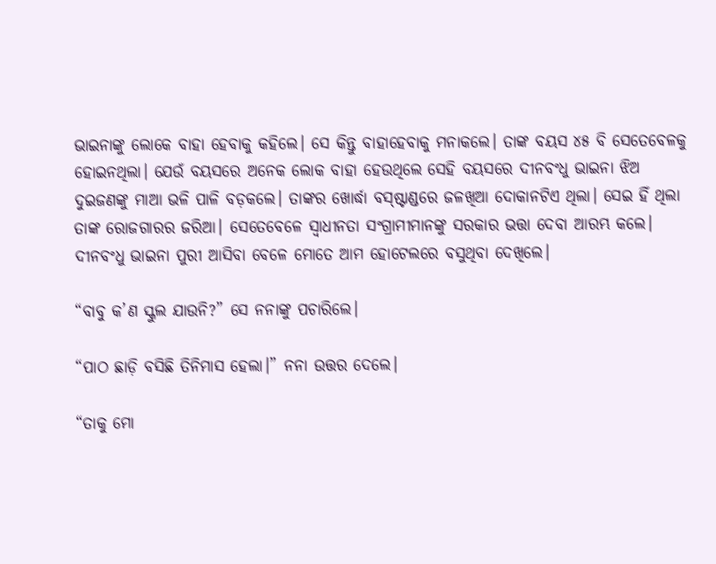ଭାଇନାଙ୍କୁ ଲୋକେ ବାହା ହେବାକୁ କହିଲେ। ସେ କିନ୍ତୁ ବାହାହେବାକୁ ମନାକଲେ। ତାଙ୍କ ବୟସ ୪୫ ବି ସେତେବେଳକୁ ହୋଇନଥିଲା। ଯେଉଁ ବୟସରେ ଅନେକ ଲୋକ ବାହା ହେଉଥିଲେ ସେହି ବୟସରେ ଦୀନବଂଧୁ ଭାଇନା ଝିଅ ଦୁଇଜଣଙ୍କୁ ମାଆ ଭଳି ପାଳି ବଡ଼କଲେ। ତାଙ୍କର ଖୋର୍ଦ୍ଧା ବସ୍‌ଷ୍ଟାଣ୍ଡରେ ଜଳଖିଆ ଦୋକାନଟିଏ ଥିଲା। ସେଇ ହିଁ ଥିଲା ତାଙ୍କ ରୋଜଗାରର ଜରିଆ। ସେତେବେଳେ ସ୍ଵାଧୀନତା ସଂଗ୍ରାମୀମାନଙ୍କୁ ସରକାର ଭତ୍ତା ଦେବା ଆରମ୍ଭ କଲେ। ଦୀନବଂଧୁ ଭାଇନା ପୁରୀ ଆସିବା ବେଳେ ମୋତେ ଆମ ହୋଟେଲରେ ବସୁଥିବା ଦେଖିଲେ।

“ବାବୁ କ’ଣ ସ୍କୁଲ ଯାଉନି?” ସେ ନନାଙ୍କୁ ପଚାରିଲେ।

“ପାଠ ଛାଡ଼ି ବସିଛି ତିନିମାସ ହେଲା।” ନନା ଉତ୍ତର ଦେଲେ।

“ତାକୁ ମୋ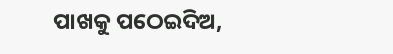ପାଖକୁ ପଠେଇଦିଅ,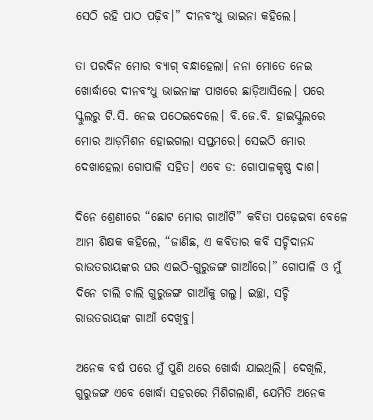ସେଠି ରହି ପାଠ ପଢ଼ିବ।” ଦୀନବଂଧୁ ଭାଇନା କହିଲେ।

ତା‍ ପରଦିନ ମୋର ବ୍ୟାଗ୍‌ ବନ୍ଧାହେଲା। ନନା ମୋତେ ନେଇ ଖୋର୍ଦ୍ଧାରେ ଦୀନବଂଧୁ ଭାଇନାଙ୍କ ପାଖରେ ଛାଡ଼ିଆସିଲେ। ପରେ ସ୍କୁଲରୁ ଟି.ସି. ନେଇ ପଠେଇଦେଲେ। ବି.ଜେ.ବି. ହାଇସ୍କୁଲରେ ମୋର ଆଡ଼ମିଶନ ହୋଇଗଲା ସପ୍ତମରେ। ସେଇଠି ମୋର ଦେଖାହେଲା ଗୋପାଳି ସହିତ। ଏବେ ଡ: ଗୋପାଳକୃଷ୍ଣ ଦାଶ।

ଦିନେ ଶ୍ରେଣୀରେ “ଛୋଟ ମୋର ଗାଆଁଟି” କବିତା ପଢ଼େଇବା ବେଳେ ଆମ ଶିକ୍ଷକ କହିଲେ, “ଜାଣିଛ, ଏ କବିତାର କବି ସଚ୍ଚିଦାନନ୍ଦ ରାଉତରାୟଙ୍କର ଘର ଏଇଠି-ଗୁରୁଜଙ୍ଗ ଗାଆଁରେ।” ଗୋପାଳି ଓ ମୁଁ ଦିନେ ଚାଲି ଚାଲି ଗୁରୁଜଙ୍ଗ ଗାଆଁକୁ ଗଲୁ। ଇଚ୍ଛା, ସଚ୍ଚି ରାଉତରାୟଙ୍କ ଗାଆଁ ଦେଖିବୁ।

ଅନେକ ବର୍ଷ ପରେ ମୁଁ ପୁଣି ଥରେ ଖୋର୍ଦ୍ଧା ଯାଇଥିଲି। ଦେଖିଲି, ଗୁରୁଜଙ୍ଗ ଏବେ ଖୋର୍ଦ୍ଧା ସହରରେ ମିଶିଗଲାଣି, ଯେମିତି ଅନେକ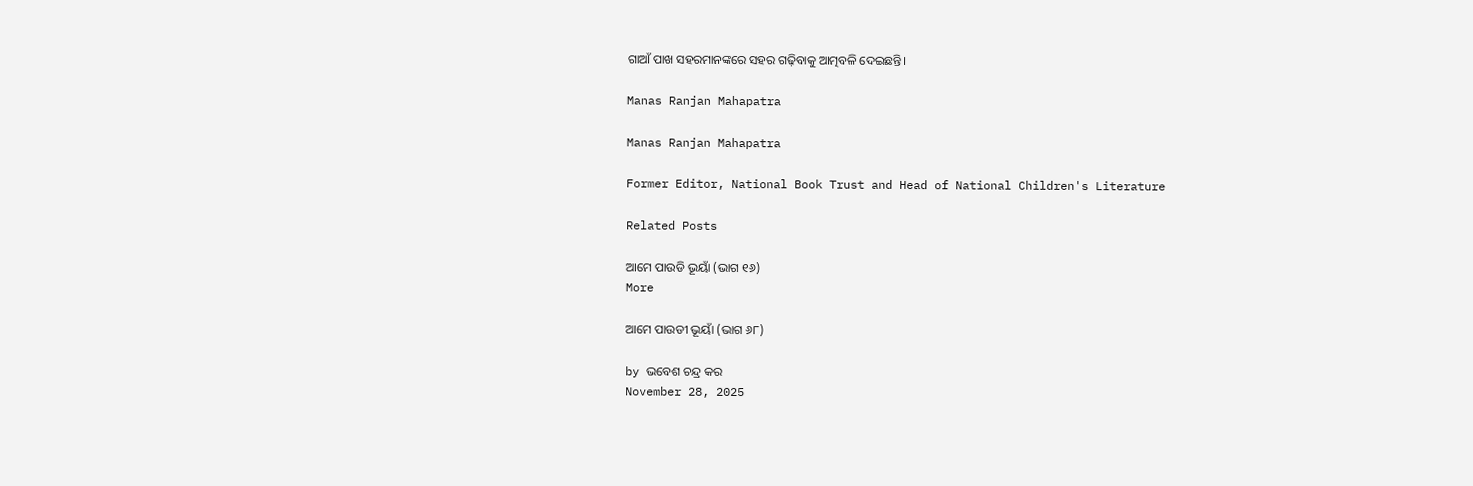ଗାଆଁ ପାଖ ସହରମାନଙ୍କରେ ସହର ଗଢ଼ିବାକୁ ଆତ୍ମବଳି ଦେଇଛନ୍ତି।

Manas Ranjan Mahapatra

Manas Ranjan Mahapatra

Former Editor, National Book Trust and Head of National Children's Literature

Related Posts

ଆମେ ପାଉଡି ଭୂୟାଁ (ଭାଗ ୧୬)
More

ଆମେ ପାଉଡୀ ଭୂୟାଁ (ଭାଗ ୬୮)

by ଭବେଶ ଚନ୍ଦ୍ର କର
November 28, 2025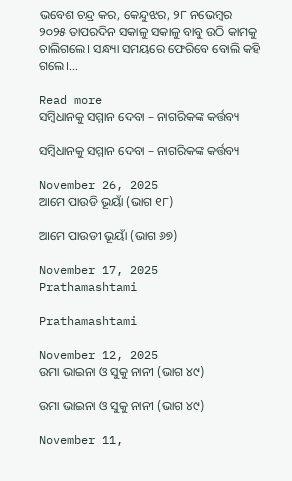ଭବେଶ ଚନ୍ଦ୍ର କର, କେନ୍ଦୁଝର, ୨୮ ନଭେମ୍ବର ୨୦୨୫ ତାପରଦିନ ସକାଳୁ ସକାଳୁ ବାବୁ ଉଠି କାମକୁ ଚାଲିଗଲେ। ସନ୍ଧ୍ୟା ସମୟରେ ଫେରିବେ ବୋଲି କହି ଗଲେ।...

Read more
ସମ୍ବିଧାନକୁ ସମ୍ମାନ ଦେବା – ନାଗରିକଙ୍କ କର୍ତ୍ତବ୍ୟ

ସମ୍ବିଧାନକୁ ସମ୍ମାନ ଦେବା – ନାଗରିକଙ୍କ କର୍ତ୍ତବ୍ୟ

November 26, 2025
ଆମେ ପାଉଡି ଭୂୟାଁ (ଭାଗ ୧୮)

ଆମେ ପାଉଡୀ ଭୂୟାଁ (ଭାଗ ୬୭)

November 17, 2025
Prathamashtami

Prathamashtami

November 12, 2025
ଉମା ଭାଇନା ଓ ସୁକୁ ନାନୀ (ଭାଗ ୪୯)

ଉମା ଭାଇନା ଓ ସୁକୁ ନାନୀ (ଭାଗ ୪୯)

November 11,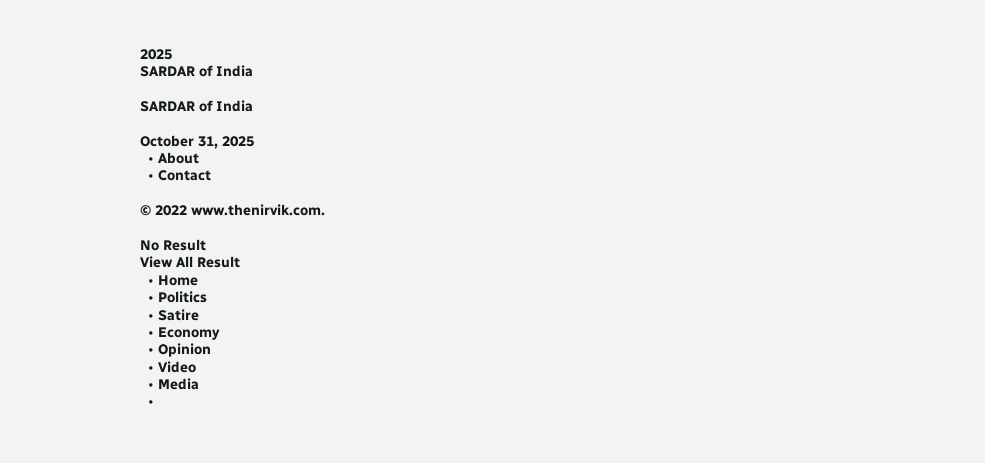2025
SARDAR of India

SARDAR of India

October 31, 2025
  • About
  • Contact

© 2022 www.thenirvik.com.

No Result
View All Result
  • Home
  • Politics
  • Satire
  • Economy
  • Opinion
  • Video
  • Media
  •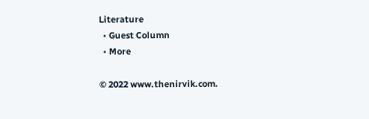Literature
  • Guest Column
  • More

© 2022 www.thenirvik.com.